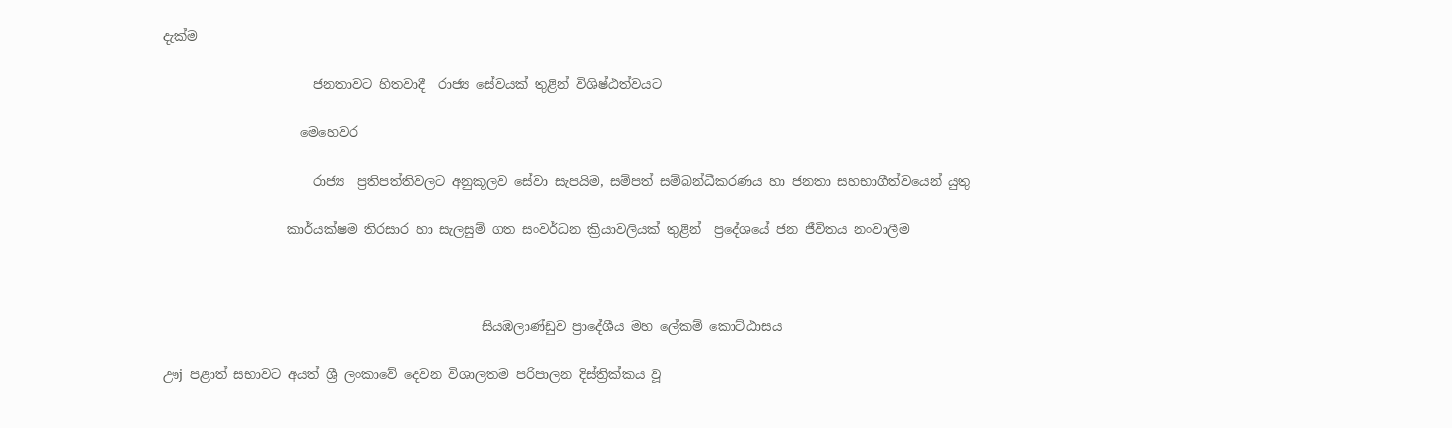දැක්ම

                       ජනතාවට හිතවාදී  රාජ්‍ය සේවයක් තුළින් විශිෂ්ඨත්වයට

                     මෙහෙවර

                       රාජ්‍ය  ප්‍රතිපත්තිවලට අනුකූලව සේවා සැපයිම, සම්පත් සම්බන්ධීකරණය හා ජනතා සහභාගීත්වයෙන් යුතු

                   කාර්යක්ෂම තිරසාර හා සැලසුම් ගත සංවර්ධන ක්‍රියාවලියක් තුළින්  ප්‍රදේශයේ ජන ජීවිතය නංවාලීම



                                                 සියඹලාණ්ඩුව ප්‍රාදේශීය මහ ලේකම් කොට්ඨාසය

ඌj පළාත් සභාවට අයත් ශ්‍රී ලංකාවේ දෙවන විශාලතම පරිපාලන දිස්ත්‍රික්කය වූ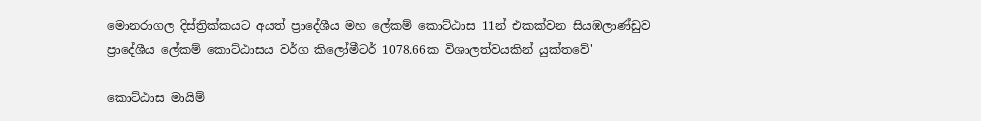මොනරාගල දිස්ත්‍රික්කයට අයත් ප්‍රාදේශීය මහ ලේකම් කොට්ඨාස 11න් එකක්වන සියඹලාණ්ඩුව ප්‍රාදේශීය ලේකම් කොට්ඨාසය වර්ග කිලෝමීටර් 1078.66ක විශාලත්වයකින් යුක්තවේ'

කොට්ඨාස මායිම්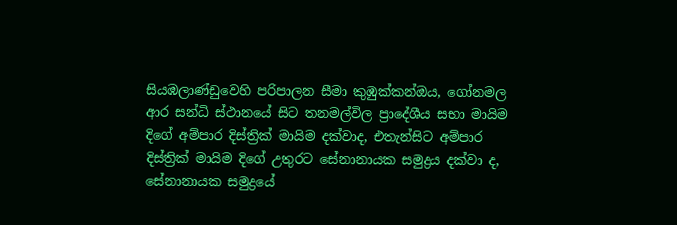සියඹලාණ්ඩුවෙහි පරිපාලන සීමා කුඹුක්කන්ඔය, ගෝනමල ආර සන්ධි ස්ථානයේ සිට තනමල්විල ප්‍රාදේශීය සභා මායිම දිගේ අම්පාර දිස්ත්‍රික් මායිම දක්වාද, එතැන්සිට අම්පාර දිස්ත්‍රික් මායිම දිගේ උතුරට සේනානායක සමුද්‍රය දක්වා ද, සේනානායක සමුද්‍රයේ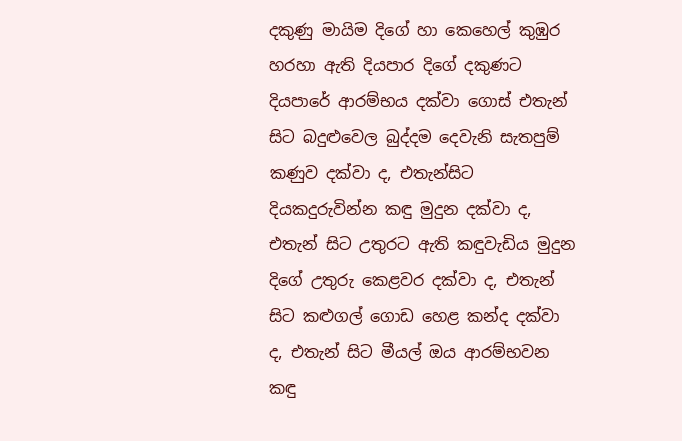දකුණු මායිම දිගේ හා කෙහෙල් කුඹුර හරහා ඇති දියපාර දිගේ දකුණට දියපාරේ ආරම්භය දක්වා ගොස් එතැන් සිට බදුළුවෙල බුද්දම දෙවැනි සැතපුම් කණුව දක්වා ද, එතැන්සිට දියකදුරුවින්න කඳු මුදුන දක්වා ද, එතැන් සිට උතුරට ඇති කඳුවැඩිය මුදුන දිගේ උතුරු කෙළවර දක්වා ද, එතැන් සිට කළුගල් ගොඩ හෙළ කන්ද දක්වා ද, එතැන් සිට මීයල් ඔය ආරම්භවන කඳු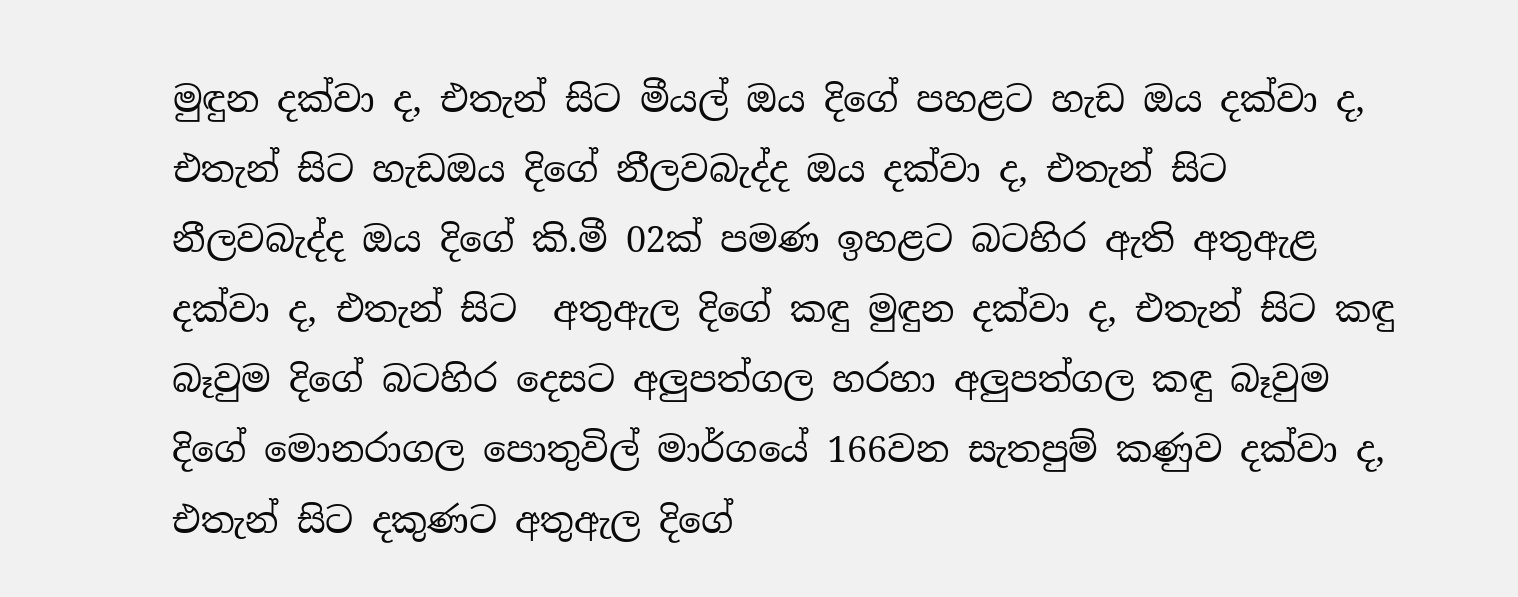මුඳුන දක්වා ද, එතැන් සිට මීයල් ඔය දිගේ පහළට හැඩ ඔය දක්වා ද, එතැන් සිට හැඩඔය දිගේ නීලවබැද්ද ඔය දක්වා ද, එතැන් සිට නීලවබැද්ද ඔය දිගේ කි.මී 02ක් පමණ ඉහළට බටහිර ඇති අතුඇළ දක්වා ද, එතැන් සිට  අතුඇල දිගේ කඳු මුඳුන දක්වා ද, එතැන් සිට කඳු බෑවුම දිගේ බටහිර දෙසට අලුපත්ගල හරහා අලුපත්ගල කඳු බෑවුම දිගේ මොනරාගල පොතුවිල් මාර්ගයේ 166වන සැතපුම් කණුව දක්වා ද, එතැන් සිට දකුණට අතුඇල දිගේ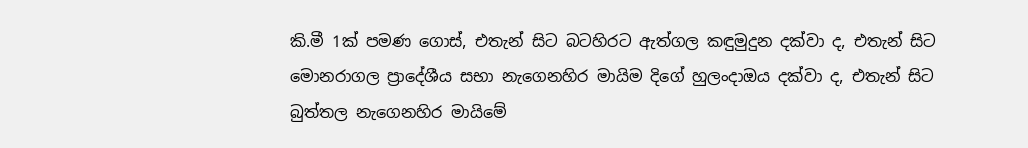කි.මී 1ක් පමණ ගොස්, එතැන් සිට බටහිරට ඇත්ගල කඳුමුදුන දක්වා ද, එතැන් සිට මොනරාගල ප්‍රාදේශීය සභා නැගෙනහිර මායිම දිගේ හුලංදාඔය දක්වා ද, එතැන් සිට බුත්තල නැගෙනහිර මායිමේ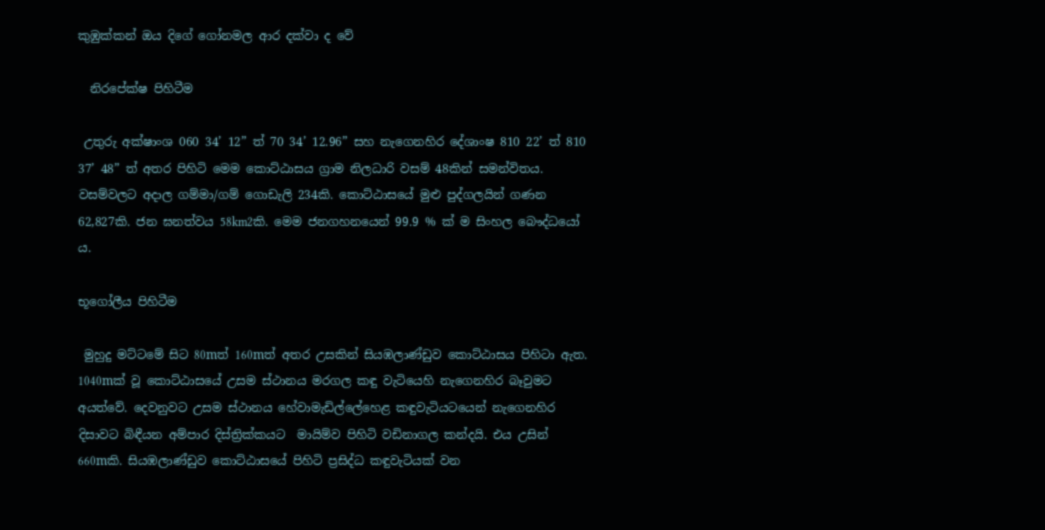කුඹුක්කන් ඔය දිගේ ගෝනමල ආර දක්වා ද වේ

  නිරපේක්ෂ පිහිටීම

 උතුරු අක්ෂාංශ 060 34’ 12” ත් 70 34’ 12.96” සහ නැගෙනහිර දේශාංෂ 810 22’ ත් 810 37’ 48” ත් අතර පිහිටි මෙම කොට්ඨාසය ග්‍රාම නිලධාරි වසම් 48කින් සමන්විතය. වසම්වලට අදාල ගම්මා/ගම් ගොඩැලි 234කි. කොට්ඨාසයේ මුළු පුද්ගලයින් ගණන 62,827කි. ජන ඝනත්වය 58km2කි. මෙම ජනගහනයෙන් 99.9 % ක් ම සිංහල බෞද්ධයෝ ය.

භූගෝලීය පිහිටීම

 මුහුදු මට්ටමේ සිට 80mත් 160mත් අතර උසකින් සියඹලාණ්ඩුව කොට්ඨාසය පිහිටා ඇත. 1040mක් වූ කොට්ඨාසයේ උසම ස්ථානය මරගල කඳු වැටියෙහි නැගෙනහිර බෑවුමට අයත්වේ. දෙවනුවට උසම ස්ථානය හේවාමැඩිල්ලේහෙළ කඳුවැටියටයෙන් නැගෙනහිර දිසාවට බිඳීයන අම්පාර දිස්ත්‍රික්කයට  මායිම්ව පිහිටි වඩිනාගල කන්දයි. එය උසින් 660mකි. සියඹලාණ්ඩුව කොට්ඨාසයේ පිහිටි ප්‍රසිද්ධ කඳුවැටියක් වන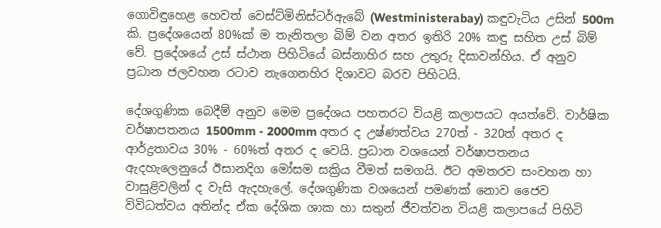ගොවිඳුහෙළ හෙවත් වෙස්ට්මිනිස්ටර්ඇබේ (Westministerabay) කඳුවැටිය උසින් 500m කි. ප්‍රදේශයෙන් 80%ක් ම තැනිතලා බිම් වන අතර ඉතිරි 20% කඳු සහිත උස් බිම් වේ. ප්‍රදේශයේ උස් ස්ථාන පිහිටියේ බස්නාහිර සහ උතුරු දිසාවන්හිය. ඒ අනුව ප්‍රධාන ජලවහන රටාව නැගෙනහිර දිශාවට බරව පිහිටයි.

දේශගුණික බෙදීම් අනුව මෙම ප්‍රදේශය පහතරට වියළි කලාපයට අයත්වේ. වාර්ෂික වර්ෂාපතනය 1500mm - 2000mm අතර ද උෂ්ණත්වය 270ත් - 320ත් අතර ද ආර්ද්‍රතාවය 30% - 60%ත් අතර ද වෙයි. ප්‍රධාන වශයෙන් වර්ෂාපතනය ඇදහැලෙනුයේ ඊසානදිග මෝසම සක්‍රිය වීමත් සමගයි. ඊට අමතරව සංවහන හා වාසුළිවලින් ද වැසි ඇදහැලේ. දේශගුණික වශයෙන් පමණක් නොව ජෛව විවිධත්වය අතින්ද ඒක දේශික ශාක හා සතුන් ජීවත්වන වියළි කලාපයේ පිහිටි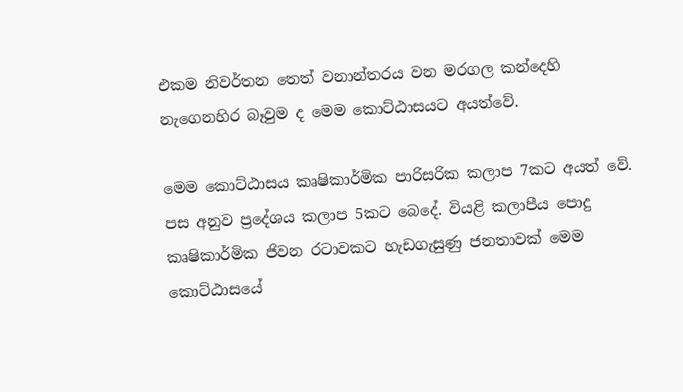එකම නිවර්තන තෙත් වනාන්තරය වන මරගල කන්දෙහි නැගෙනහිර බෑවුම ද මෙම කොට්ඨාසයට අයත්වේ.

මෙම කොට්ඨාසය කෘෂිකාර්මික පාරිසරික කලාප 7කට අයත් වේ. පස අනුව ප්‍රදේශය කලාප 5කට බෙදේ. වියළි කලාපීය පොදු කෘෂිකාර්මික ජිවන රටාවකට හැඩගැසුණු ජනතාවක් මෙම කොට්ඨාසයේ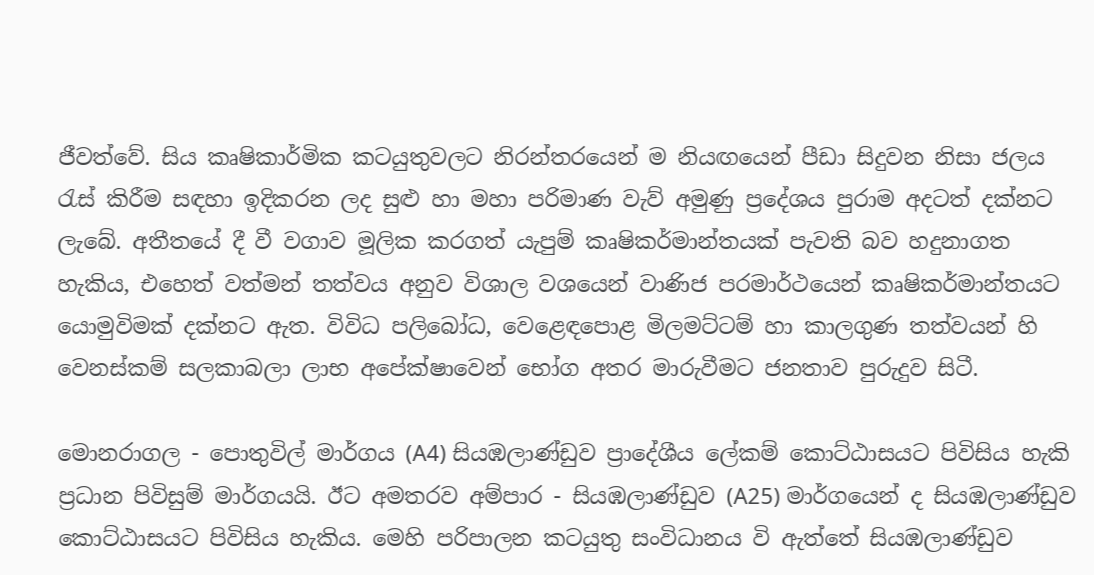ජීවත්වේ. සිය කෘෂිකාර්මික කටයුතුවලට නිරන්තරයෙන් ම නියඟයෙන් පීඩා සිදුවන නිසා ජලය රැස් කිරීම සඳහා ඉදිකරන ලද සුළු හා මහා පරිමාණ වැව් අමුණු ප්‍රදේශය පුරාම අදටත් දක්නට ලැබේ. අතීතයේ දී වී වගාව මූලික කරගත් යැපුම් කෘෂිකර්මාන්තයක් පැවති බව හදුනාගත හැකිය, එහෙත් වත්මන් තත්වය අනුව විශාල වශයෙන් වාණිජ පරමාර්ථයෙන් කෘෂිකර්මාන්තයට යොමුවිමක් දක්නට ඇත. විවිධ පලිබෝධ, වෙළෙඳපොළ මිලමට්ටම් හා කාලගුණ තත්වයන් හි වෙනස්කම් සලකාබලා ලාභ අපේක්ෂාවෙන් භෝග අතර මාරුවීමට ජනතාව පුරුදුව සිටී.

මොනරාගල - පොතුවිල් මාර්ගය (A4) සියඹලාණ්ඩුව ප්‍රාදේශීය ලේකම් කොට්ඨාසයට පිවිසිය හැකි ප්‍රධාන පිවිසුම් මාර්ගයයි. ඊට අමතරව අම්පාර - සියඹලාණ්ඩුව (A25) මාර්ගයෙන් ද සියඹලාණ්ඩුව කොට්ඨාසයට පිවිසිය හැකිය. මෙහි පරිපාලන කටයුතු සංවිධානය වි ඇත්තේ සියඹලාණ්ඩුව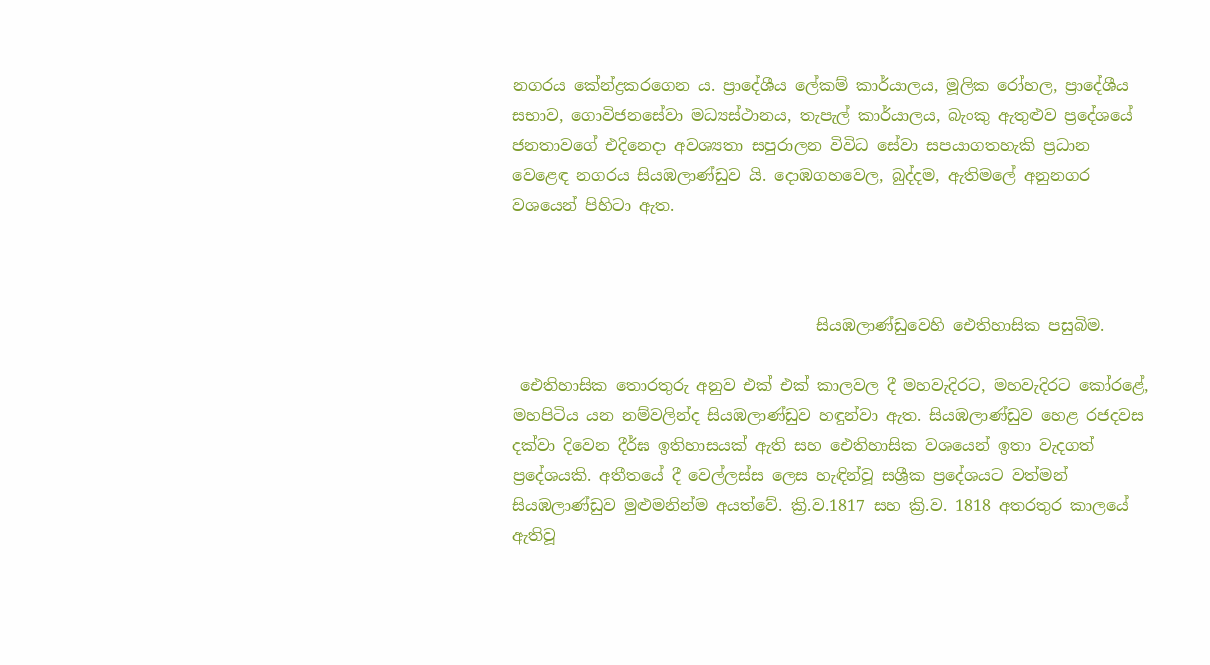නගරය කේන්ද්‍රකරගෙන ය. ප්‍රාදේශීය ලේකම් කාර්යාලය, මූලික රෝහල, ප්‍රාදේශීය සභාව, ගොවිජනසේවා මධ්‍යස්ථානය, තැපැල් කාර්යාලය, බැංකු ඇතුළුව ප්‍රදේශයේ ජනතාවගේ එදිනෙදා අවශ්‍යතා සපුරාලන විවිධ සේවා සපයාගතහැකි ප්‍රධාන වෙළෙඳ නගරය සියඹලාණ්ඩුව යි. දොඹගහවෙල, බුද්දම, ඇතිමලේ අනුනගර වශයෙන් පිහිටා ඇත.



                                      සියඹලාණ්ඩුවෙහි ඓතිහාසික පසුබිම.

 ඓතිහාසික තොරතුරු අනුව එක් එක් කාලවල දී මහවැදිරට, මහවැදිරට කෝරළේ, මහපිටිය යන නම්වලින්ද සියඹලාණ්ඩුව හඳුන්වා ඇත. සියඹලාණ්ඩුව හෙළ රජදවස දක්වා දිවෙන දීර්ඝ ඉතිහාසයක් ඇති සහ ඓතිහාසික වශයෙන් ඉතා වැදගත් ප්‍රදේශයකි. අතීතයේ දී වෙල්ලස්ස ලෙස හැඳින්වූ සශ්‍රීක ප්‍රදේශයට වත්මන් සියඹලාණ්ඩුව මුළුමනින්ම අයත්වේ. ක්‍රි.ව.1817 සහ ක්‍රි.ව. 1818 අතරතුර කාලයේ ඇතිවූ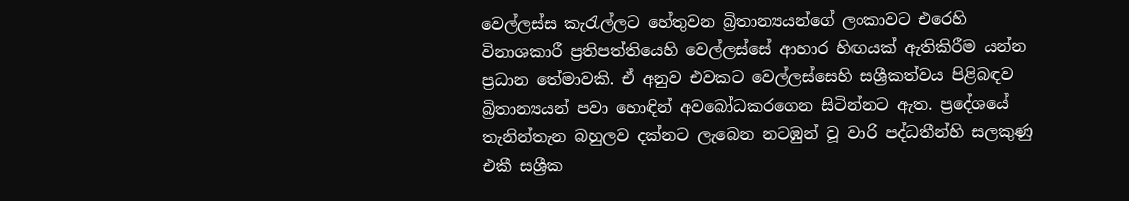වෙල්ලස්ස කැරැල්ලට හේතුවන බ්‍රිතාන්‍යයන්ගේ ලංකාවට එරෙහි විනාශකාරී ප්‍රතිපත්තියෙහි වෙල්ලස්සේ ආහාර හිඟයක් ඇතිකිරීම යන්න ප්‍රධාන තේමාවකි. ඒ අනුව එවකට වෙල්ලස්සෙහි සශ්‍රීකත්වය පිළිබඳව බ්‍රිතාන්‍යයන් පවා හොඳින් අවබෝධකරගෙන සිටින්නට ඇත. ප්‍රදේශයේ තැනින්තැන බහුලව දක්නට ලැබෙන නටඹුන් වූ වාරි පද්ධතීන්හි සලකුණු එකී සශ්‍රීක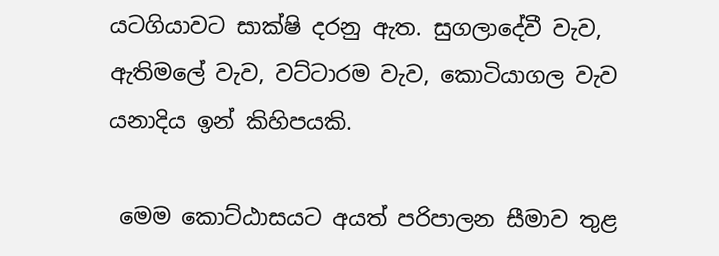යටගියාවට සාක්ෂි දරනු ඇත. සුගලාදේවී වැව, ඇතිමලේ වැව, වට්ටාරම වැව, කොටියාගල වැව යනාදිය ඉන් කිහිපයකි.

 මෙම කොට්ඨාසයට අයත් පරිපාලන සීමාව තුළ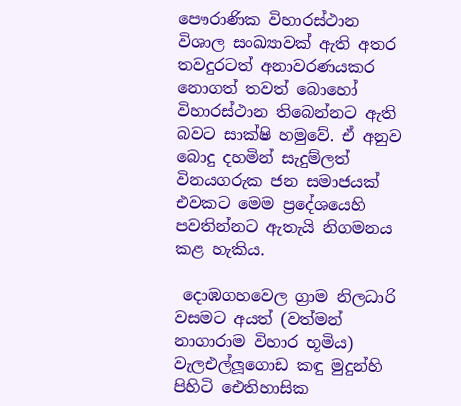පෞරාණික විහාරස්ථාන විශාල සංඛ්‍යාවක් ඇති අතර තවදුරටත් අනාවරණයකර නොගත් තවත් බොහෝ විහාරස්ථාන තිබෙන්නට ඇති බවට සාක්ෂි හමුවේ. ඒ අනුව බොදු දහමින් සැදුම්ලත් විනයගරුක ජන සමාජයක් එවකට මෙම ප්‍රදේශයෙහි පවතින්නට ඇතැයි නිගමනය කළ හැකිය.

 දොඹගහවෙල ග්‍රාම නිලධාරි වසමට අයත් (වත්මන් නාගාරාම විහාර භූමිය) වැලඑල්ලූගොඩ කඳු මුදුන්හි පිහිටි ඓතිහාසික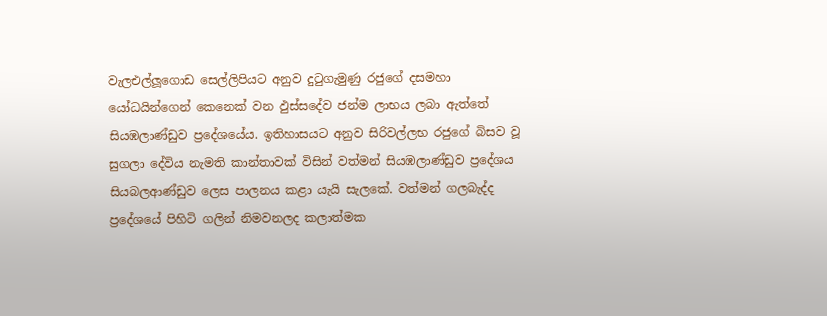වැලඑල්ලූගොඩ සෙල්ලිපියට අනුව දුටුගැමුණු රජුගේ දසමහා යෝධයින්ගෙන් කෙනෙක් වන ඵුස්සදේව ජන්ම ලාභය ලබා ඇත්තේ සියඹලාණ්ඩුව ප්‍රදේශයේය. ඉතිහාසයට අනුව සිරිවල්ලභ රජුගේ බිසව වූ සුගලා දේවිය නැමති කාන්තාවක් විසින් වත්මන් සියඹලාණ්ඩුව ප්‍රදේශය සියබලආණ්ඩුව‍ ලෙස පාලනය කළා යැයි සැලකේ. වත්මන් ගලබැද්ද ප්‍රදේශයේ පිහිටි ගලින් නිමවනලද කලාත්මක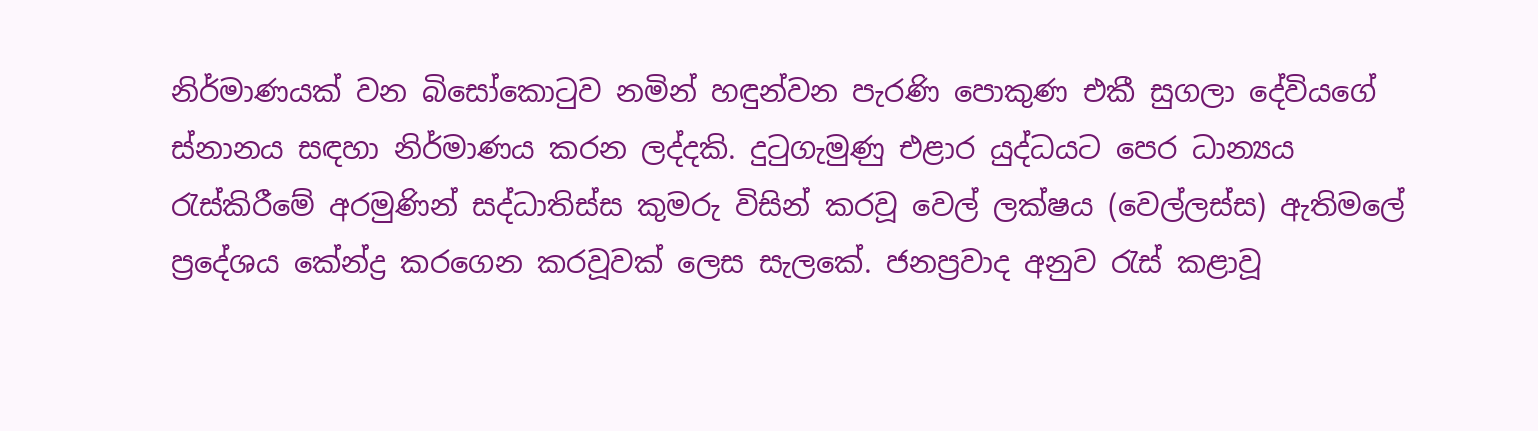නිර්මාණයක් වන බිසෝකොටුව නමින් හඳුන්වන පැරණි පොකුණ එකී සුගලා දේවියගේ ස්නානය සඳහා නිර්මාණය කරන ලද්දකි. දුටුගැමුණු එළාර යුද්ධයට පෙර ධාන්‍යය රැස්කිරීමේ අරමුණින් සද්ධාතිස්ස කුමරු විසින් කරවූ වෙල් ලක්ෂය (වෙල්ලස්ස) ඇතිමලේ ප්‍රදේශය කේන්ද්‍ර කරගෙන කරවූවක් ලෙස සැලකේ. ජනප්‍රවාද අනුව රැස් කළාවූ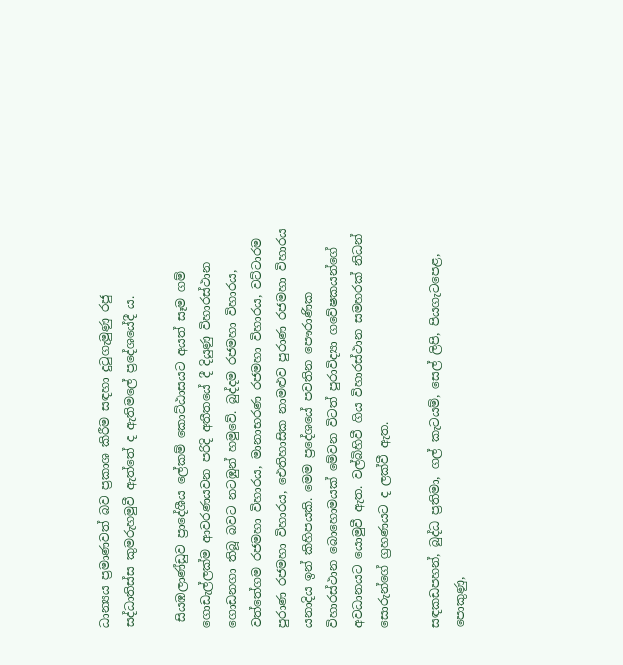ධාන්‍යය ප්‍රමාණවත් බව ප්‍රකාශ කිරීම සඳහා දුටුගැමුණු රජු සද්ධාතිස්ස කුමරුහමුවී ඇත්තේ ද ඇතිමලේ ප්‍රදේශයේදී ය.

 සියඹලාණ්ඩුව ප්‍රාදේශීය ලේකම් කොට්ඨාසයට අයත් සෑම ගම් ගොඩැල්ලක්ම ආවරණයවන පරිදි අතීතයේ දී දියුණු විහාරස්ථාන ගොඩනගා තිබූ බවට නටඹුන් හමුවේ. බුද්දම රජමහා විහාරය, වත්තේගම රජමහා විහාරය, මානාභරණ රජමහා විහාරය, වට්ටාරම පුරාණ රජමහා විහාරය, ඓතිහාසික නාමළුව පුරාණ රජමහා විහාරය යනාදිය ඉන් කිහිපයකි. මෙම ප්‍රදේශයේ පවතින පෞරාණික විහාරස්ථාන බොහොමයක් මේවන විටත් පුරාවිද්‍යා ගවේෂකයන්ගේ අවධානයට යොමුවී ඇත. වල්බිහිවී ගිය විහාරස්ථාන සමහරක් නිධන් සොරුන්ගේ ග්‍රහණයට ද ලක්වී ඇත.

සඳකඩපහන්, බුද්ධ ප්‍රතිමා, ගල් කැටයම්, සෙල් ලිපි, පියගැටපෙළ, පොකුණු,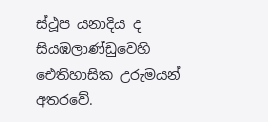ස්ථූප යනාදිය ද සියඹලාණ්ඩුවෙහි ඓතිහාසික උරුමයන් අතරවේ.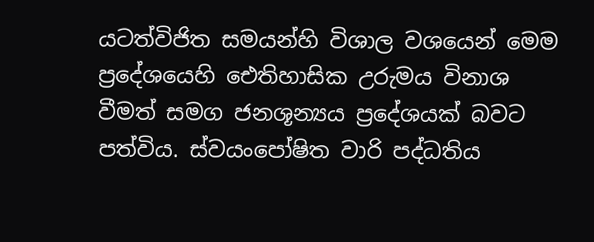යටත්විජිත සමයන්හි විශාල වශයෙන් මෙම ප්‍රදේශයෙහි ඓතිහාසික උරුමය විනාශ වීමත් සමග ජනශූන්‍යය ප්‍රදේශයක් බවට පත්විය. ස්වයංපෝෂිත වාරි පද්ධතිය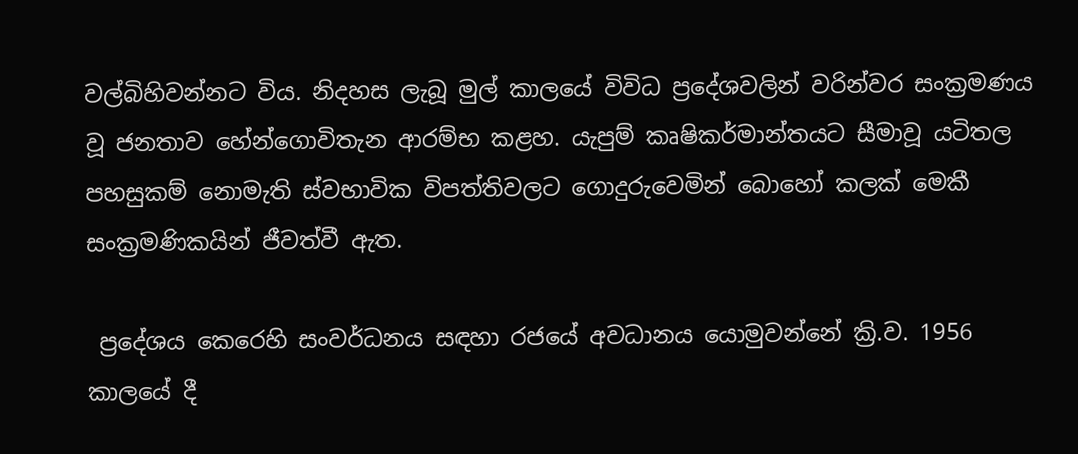වල්බිහිවන්නට විය. නිදහස ලැබූ මුල් කාලයේ විවිධ ප්‍රදේශවලින් වරින්වර සංක්‍රමණය වූ ජනතාව හේන්ගොවිතැන ආරම්භ කළහ. යැපුම් කෘෂිකර්මාන්තයට සීමාවූ යටිතල පහසුකම් නොමැති ස්වභාවික විපත්තිවලට ගොදුරුවෙමින් බොහෝ කලක් මෙකී සංක්‍රමණිකයින් ජීවත්වී ඇත.

 ප්‍රදේශය කෙරෙහි සංවර්ධනය සඳහා රජයේ අවධානය යොමුවන්නේ ක්‍රි.ව. 1956 කාලයේ දී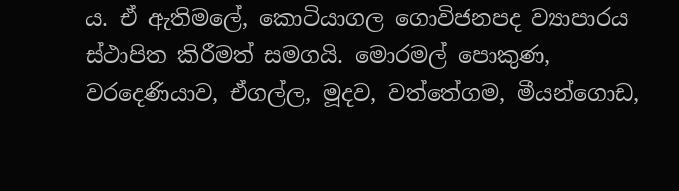ය. ඒ ඇතිමලේ, කොටියාගල ගොවිජනපද ව්‍යාපාරය ස්ථාපිත කිරීමත් සමගයි. මොරමල් පොකුණ, වරදෙණියාව, ඒගල්ල, මූදව, වත්තේගම, මීයන්ගොඩ,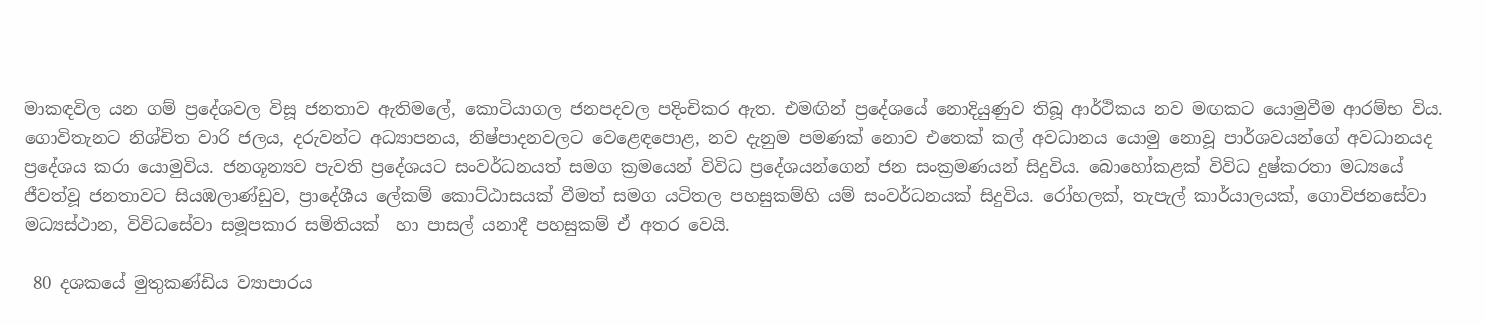මාකඳවිල යන ගම් ප්‍රදේශවල විසූ ජනතාව ඇතිමලේ, කොටියාගල ජනපදවල පදිංචිකර ඇත. එමඟින් ප්‍රදේශයේ නොදියුණුව තිබූ ආර්ථිකය නව මඟකට යොමුවීම ආරම්භ විය. ගොවිතැනට නිශ්චිත වාරි ජලය, දරුවන්ට අධ්‍යාපනය, නිෂ්පාදනවලට වෙළෙඳපොළ, නව දැනුම පමණක් නොව එතෙක් කල් අවධානය යොමු නොවූ පාර්ශවයන්ගේ අවධානයද ප්‍රදේශය කරා යොමුවිය. ජනශූන්‍යව පැවති ප්‍රදේශයට සංවර්ධනයත් සමග ක්‍රමයෙන් විවිධ ප්‍රදේශයන්ගෙන් ජන සංක්‍රමණයන් සිදුවිය. බොහෝකළක් විවිධ දුෂ්කරතා මධ්‍යයේ ජීවත්වූ ජනතාවට සියඹලාණ්ඩුව, ප්‍රාදේශීය ලේකම් කොට්ඨාසයක් වීමත් සමග යටිතල පහසුකම්හි යම් සංවර්ධනයක් සිදුවිය. රෝහලක්, තැපැල් කාර්යාලයක්, ගොවිජනසේවා මධ්‍යස්ථාන, විවිධසේවා සමූපකාර සමිතියක්  හා පාසල් යනාදී පහසුකම් ඒ අතර වෙයි.

 80 දශකයේ මුතුකණ්ඩිය ව්‍යාපාරය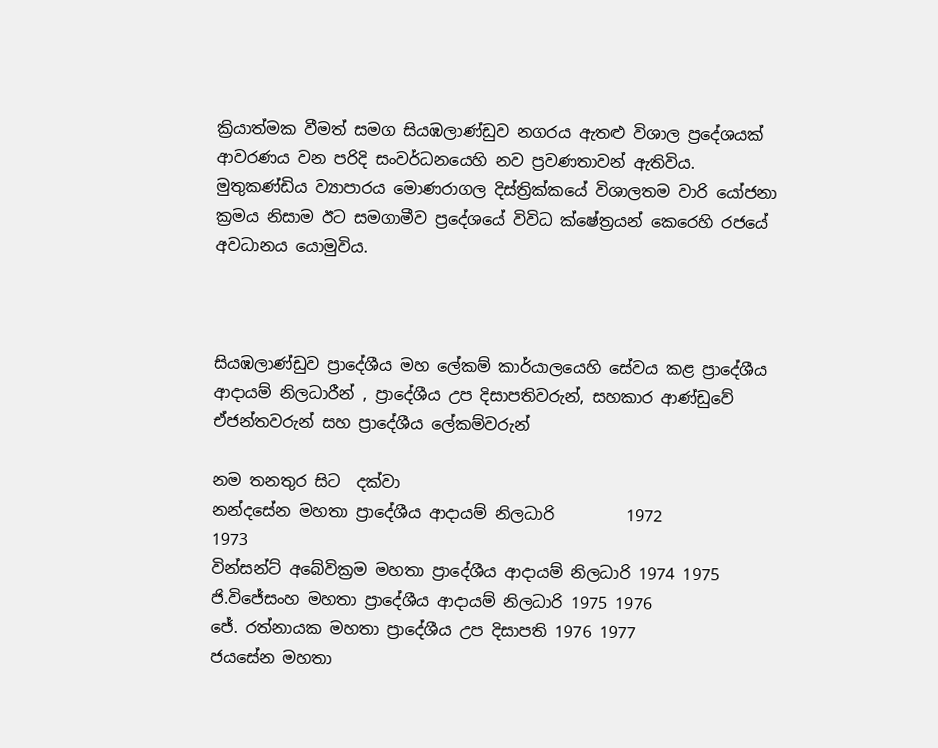ක්‍රියාත්මක වීමත් සමග සියඹලාණ්ඩුව නගරය ඇතළු විශාල ප්‍රදේශයක් ආවරණය වන පරිදි සංවර්ධනයෙහි නව ප්‍රවණතාවන් ඇතිවිය. මුතුකණ්ඩිය ව්‍යාපාරය මොණරාගල දිස්ත්‍රික්කයේ විශාලතම වාරි යෝජනා ක්‍රමය නිසාම ඊට සමගාමීව ප්‍රදේශයේ විවිධ ක්ෂේත්‍රයන් කෙරෙහි රජයේ අවධානය යොමුවිය.



සියඹලාණ්ඩුව ප්‍රාදේශීය මහ ලේකම් කාර්යාලයෙහි සේවය කළ ප්‍රාදේශීය ආදායම් නිලධාරීන් , ප්‍රාදේශීය උප දිසාපතිවරුන්, සහකාර ආණ්ඩුවේ ඒජන්තවරුන් සහ ප්‍රාදේශීය ලේකම්වරුන්

නම තනතුර සිට  දක්වා
නන්දසේන මහතා ප්‍රාදේශීය ආදායම් නිලධාරි         1972                     1973
වින්සන්ට් අබේවික්‍රම මහතා ප්‍රාදේශීය ආදායම් නිලධාරි 1974 1975
ජි.විජේසංහ මහතා ප්‍රාදේශීය ආදායම් නිලධාරි 1975 1976
ජේ. රත්නායක මහතා ප්‍රාදේශීය උප දිසාපති 1976 1977
ජයසේන මහතා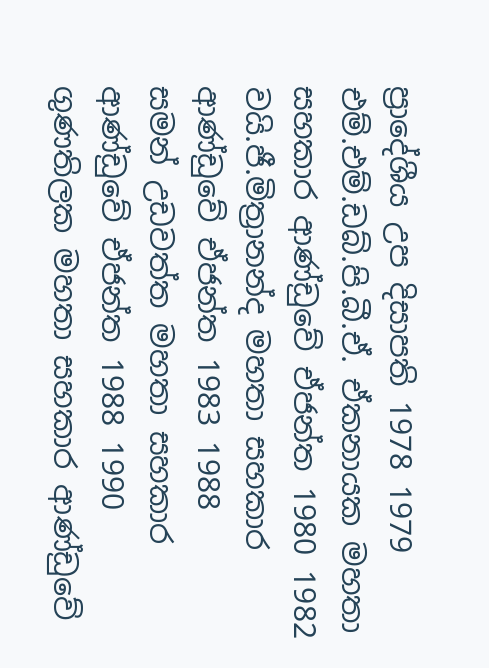ප්‍රාදේශීය උප දිසාපති 1978 1979
එම්.එම්.ඩබ්.පි.බී.ඒ. ඒකනායක මහතා සහකාර ආණ්ඩුවේ ඒජන්ත 1980 1982
වයි.ජී.මිත්‍රානන්ද මහතා සහකාර ආණ්ඩුවේ ඒජන්ත 1983 1988
සමන් උඩවත්ත මහතා සහකාර ආණ්ඩුවේ ඒජන්ත 1988 1990
ගුණතිලක මහතා සහකාර ආණ්ඩුවේ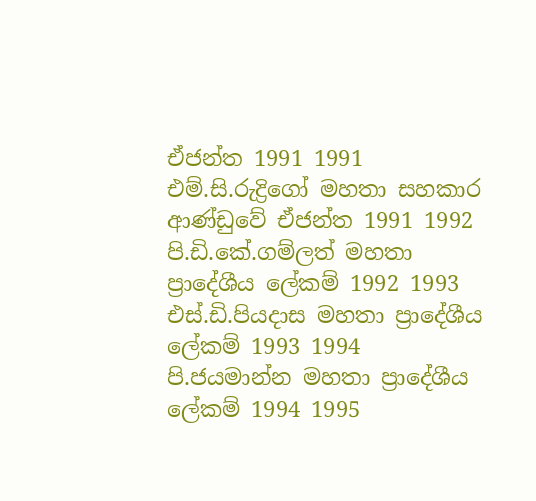ඒජන්ත 1991 1991
එම්.සි.රුද්‍රිගෝ මහතා සහකාර ආණ්ඩුවේ ඒජන්ත 1991 1992
පි.ඩි.කේ.ගම්ලත් මහතා ප්‍රාදේශීය ලේකම් 1992 1993
එස්.ඩි.පියදාස මහතා ප්‍රාදේශීය ලේකම් 1993 1994
පි.ජයමාන්න මහතා ප්‍රාදේශීය ලේකම් 1994 1995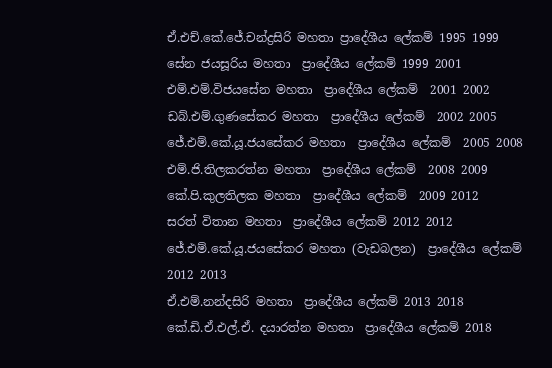ඒ.එච්.කේ.ජේ.චන්ද්‍රසිරි මහතා ප්‍රාදේශීය ලේකම් 1995 1999
සේන ජයසූරිය මහතා  ප්‍රාදේශීය ලේකම් 1999 2001
එම්.එම්.විජයසේන මහතා  ප්‍රාදේශීය ලේකම්  2001 2002
ඩබ්.එම්.ගුණසේකර මහතා  ප්‍රාදේශීය ලේකම්  2002 2005
ජේ.එම්.කේ.යූ.ජයසේකර මහතා  ප්‍රාදේශීය ලේකම්  2005 2008
එම්.ජි.තිලකරත්න මහතා  ප්‍රාදේශීය ලේකම්  2008 2009
කේ.පි.කුලතිලක මහතා  ප්‍රාදේශීය ලේකම්  2009 2012
සරත් විතාන මහතා  ප්‍රාදේශීය ලේකම් 2012 2012
ජේ.එම්.කේ.යූ.ජයසේකර මහතා (වැඩබලන)  ප්‍රාදේශීය ලේකම් 2012 2013
ඒ.එම්.නන්දසිරි මහතා  ප්‍රාදේශීය ලේකම් 2013 2018
කේ.ඩි.ඒ.එල්.ඒ. දයාරත්න මහතා  ප්‍රාදේශීය ලේකම් 2018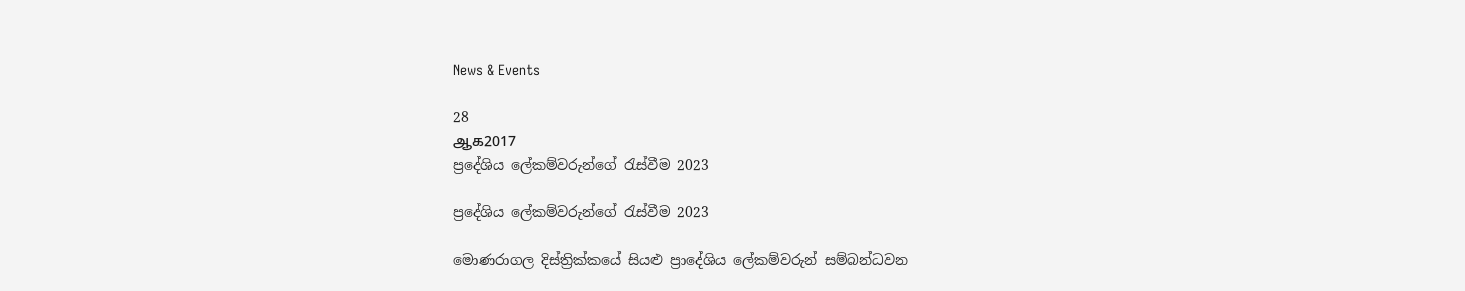News & Events

28
ஆக2017
ප්‍රදේශිය ලේකම්වරුන්ගේ රැස්වීම 2023

ප්‍රදේශිය ලේකම්වරුන්ගේ රැස්වීම 2023

මොණරාගල දිස්ත්‍රික්කයේ සියළු ප්‍රාදේශිය ලේකම්වරුන් සම්බන්ධවන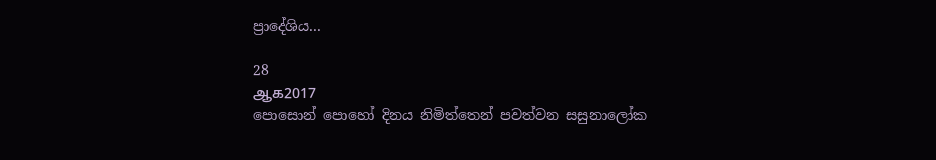ප්‍රාදේශිය...

28
ஆக2017
පොසොන් පොහෝ දිනය නිමිත්තෙන් පවත්වන සසුනාලෝක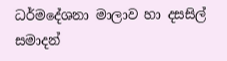ධර්මදේශනා මාලාව හා දසසිල් සමාදන්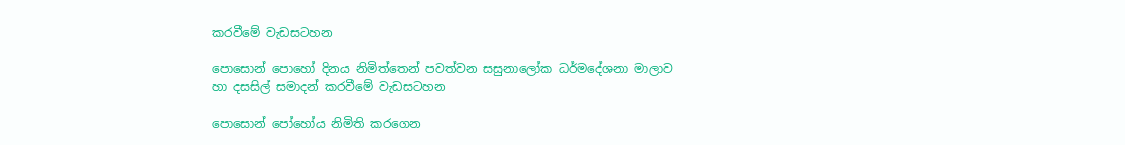කරවීමේ වැඩසටහන

පොසොන් පොහෝ දිනය නිමිත්තෙන් පවත්වන සසුනාලෝක ධර්මදේශනා මාලාව හා දසසිල් සමාදන් කරවීමේ වැඩසටහන

පොසොන් පෝහෝය නිමිති කරගෙන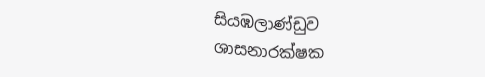සියඹලාණ්ඩුව ශාසනාරක්ෂක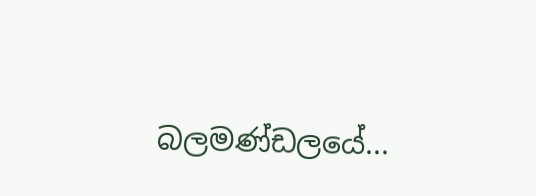බලමණ්ඩලයේ...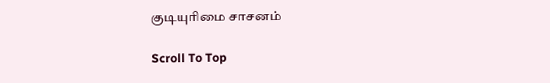குடியுரிமை சாசனம்

Scroll To Top